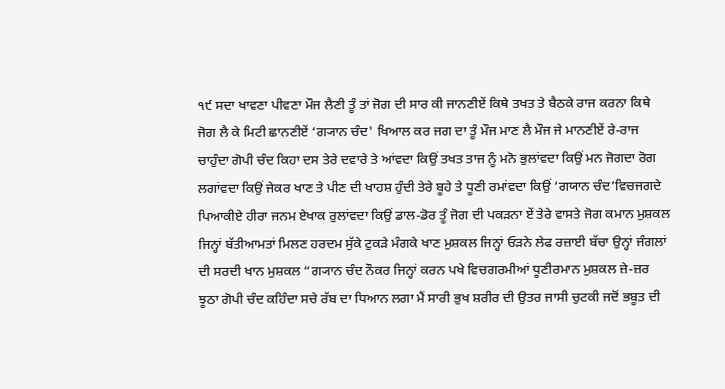੧੯ ਸਦਾ ਖਾਵਣਾ ਪੀਵਣਾ ਮੌਜ ਲੈਣੀ ਤੂੰ ਤਾਂ ਜੋਗ ਦੀ ਸਾਰ ਕੀ ਜਾਨਣੀਏਂ ਕਿਥੇ ਤਖਤ ਤੇ ਬੈਠਕੇ ਰਾਜ ਕਰਨਾ ਕਿਥੇ ਜੋਗ ਲੈ ਕੇ ਮਿਟੀ ਛਾਨਣੀਏਂ ‘ਗ੍ਯਾਨ ਚੰਦ' ਖਿਆਲ ਕਰ ਜਗ ਦਾ ਤੂੰ ਮੌਜ ਮਾਣ ਲੈ ਮੌਜ ਜੇ ਮਾਨਣੀਏਂ ਰੇ-ਰਾਜ ਚਾਹੁੰਦਾ ਗੋਪੀ ਚੰਦ ਕਿਹਾ ਦਸ ਤੇਰੇ ਦਵਾਰੇ ਤੇ ਆਂਵਦਾ ਕਿਉਂ ਤਖਤ ਤਾਜ ਨੂੰ ਮਨੋ ਭੁਲਾਂਵਦਾ ਕਿਉਂ ਮਨ ਜੋਗਦਾ ਰੋਗ ਲਗਾਂਵਦਾ ਕਿਉਂ ਜੇਕਰ ਖਾਣ ਤੇ ਪੀਣ ਦੀ ਖਾਹਸ਼ ਹੁੰਦੀ ਤੇਰੇ ਬੂਹੇ ਤੇ ਧੂਣੀ ਰਮਾਂਵਦਾ ਕਿਉਂ ‘ਗਯਾਨ ਚੰਦ’ਵਿਚਜਗਦੇ ਪਿਆਕੀਏ ਹੀਰਾ ਜਨਮ ਏਖਾਕ ਰੁਲਾਂਵਦਾ ਕਿਉਂ ਡਾਲ-ਡੋਰ ਤੂੰ ਜੋਗ ਦੀ ਪਕੜਨਾ ਏਂ ਤੇਰੇ ਵਾਸਤੇ ਜੋਗ ਕਮਾਨ ਮੁਸ਼ਕਲ ਜਿਨ੍ਹਾਂ ਬੱਤੀਆਮਤਾਂ ਮਿਲਣ ਹਰਦਮ ਸੁੱਕੇ ਟੁਕੜੇ ਮੰਗਕੇ ਖਾਣ ਮੁਸ਼ਕਲ ਜਿਨ੍ਹਾਂ ਓੜਨੇ ਲੇਫ ਰਜ਼ਾਈ ਬੱਚਾ ਉਨ੍ਹਾਂ ਜੰਗਲਾਂ ਦੀ ਸਰਦੀ ਖਾਨ ਮੁਸ਼ਕਲ “ਗ੍ਯਾਨ ਚੰਦ ਨੌਕਰ ਜਿਨ੍ਹਾਂ ਕਰਨ ਪਖੇ ਵਿਚਗਰਮੀਆਂ ਧੂਣੀਰਮਾਨ ਮੁਸ਼ਕਲ ਜ਼ੇ-ਜ਼ਰ ਝੂਠਾ ਗੋਪੀ ਚੰਦ ਕਹਿੰਦਾ ਸਚੇ ਰੱਬ ਦਾ ਧਿਆਨ ਲਗਾ ਮੈਂ ਸਾਰੀ ਭੁਖ ਸ਼ਰੀਰ ਦੀ ਉਤਰ ਜਾਸੀ ਚੁਟਕੀ ਜਦੋਂ ਭਬੂਤ ਦੀ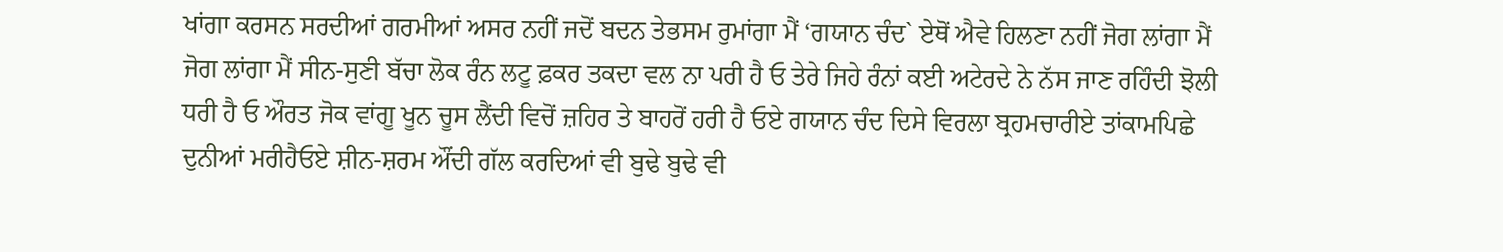ਖਾਂਗਾ ਕਰਸਨ ਸਰਦੀਆਂ ਗਰਮੀਆਂ ਅਸਰ ਨਹੀਂ ਜਦੋਂ ਬਦਨ ਤੇਭਸਮ ਰੁਮਾਂਗਾ ਮੈਂ ‘ਗਯਾਨ ਚੰਦ` ਏਥੋਂ ਐਵੇ ਹਿਲਣਾ ਨਹੀਂ ਜੋਗ ਲਾਂਗਾ ਮੈਂ ਜੋਗ ਲਾਂਗਾ ਮੈਂ ਸੀਨ-ਸੁਣੀ ਬੱਚਾ ਲੋਕ ਰੰਨ ਲਟੂ ਫ਼ਕਰ ਤਕਦਾ ਵਲ ਨਾ ਪਰੀ ਹੈ ਓ ਤੇਰੇ ਜਿਹੇ ਰੰਨਾਂ ਕਈ ਅਟੇਰਦੇ ਨੇ ਨੱਸ ਜਾਣ ਰਹਿੰਦੀ ਝੋਲੀ ਧਰੀ ਹੈ ਓ ਔਰਤ ਜੋਕ ਵਾਂਗੂ ਖੂਨ ਚੂਸ ਲੈਂਦੀ ਵਿਚੋਂ ਜ਼ਹਿਰ ਤੇ ਬਾਹਰੋਂ ਹਰੀ ਹੈ ਓਏ ਗਯਾਨ ਚੰਦ ਦਿਸੇ ਵਿਰਲਾ ਬ੍ਰਹਮਚਾਰੀਏ ਤਾਂਕਾਮਪਿਛੇ ਦੁਨੀਆਂ ਮਰੀਹੈਓਏ ਸ਼ੀਨ-ਸ਼ਰਮ ਔਂਦੀ ਗੱਲ ਕਰਦਿਆਂ ਵੀ ਬੁਢੇ ਬੁਢੇ ਵੀ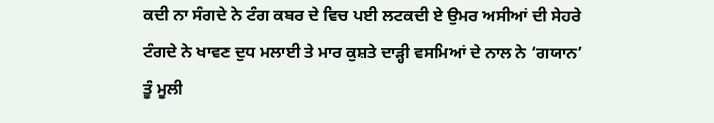ਕਦੀ ਨਾ ਸੰਗਦੇ ਨੇ ਟੰਗ ਕਬਰ ਦੇ ਵਿਚ ਪਈ ਲਟਕਦੀ ਏ ਉਮਰ ਅਸੀਆਂ ਦੀ ਸੇਹਰੇ ਟੰਗਦੇ ਨੇ ਖਾਵਣ ਦੁਧ ਮਲਾਈ ਤੇ ਮਾਰ ਕੁਸ਼ਤੇ ਦਾੜ੍ਹੀ ਵਸਮਿਆਂ ਦੇ ਨਾਲ ਨੇ ‘ਗਯਾਨ’ ਤੂੰ ਮੂਲੀ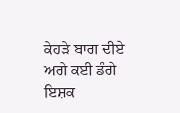ਕੇਹੜੇ ਬਾਗ ਦੀਏ ਅਗੇ ਕਈ ਡੰਗੇ ਇਸ਼ਕ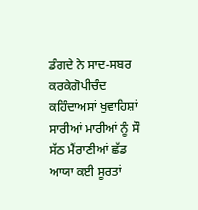ਡੰਗਦੇ ਨੇ ਸਾਦ-ਸਬਰ ਕਰਕੇਗੋਪੀਚੰਦ ਕਹਿੰਦਾਅਸਾਂ ਖੁਵਾਹਿਸ਼ਾਂ ਸਾਰੀਆਂ ਮਾਰੀਆਂ ਨੂੰ ਸੌ ਸੱਠ ਮੈਂਰਾਣੀਆਂ ਛੱਡ ਆਯਾ ਕਈ ਸੂਰਤਾਂ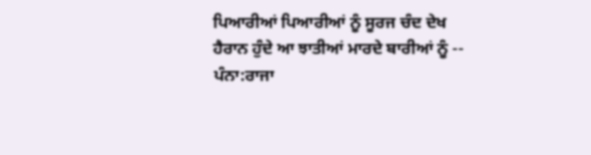ਪਿਆਰੀਆਂ ਪਿਆਰੀਆਂ ਨੂੰ ਸੂਰਜ ਚੰਦ ਦੇਖ ਹੈਰਾਨ ਹੁੰਦੇ ਆ ਝਾਤੀਆਂ ਮਾਰਦੇ ਬਾਰੀਆਂ ਨੂੰ --
ਪੰਨਾ:ਰਾਜਾ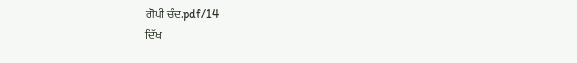ਗੋਪੀ ਚੰਦ.pdf/14
ਦਿੱਖ